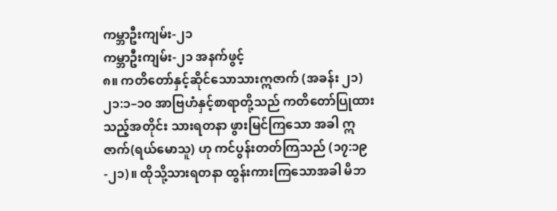ကမ္ဘာဦးကျမ်း-၂၁
ကမ္ဘာဦးကျမ်း-၂၁ အနက်ဖွင့်
၈။ ကတိတော်နှင့်ဆိုင်သောသားဣဇာက် (အခန်း ၂၁)
၂၁:၁–၁၀ အာဗြဟံနှင့်စာရာတို့သည် ကတိတော်ပြုထားသည့်အတိုင်း သားရတနာ ဖွားမြင်ကြသော အခါ ဣဇာက်(ရယ်မောသူ) ဟု ကင်ပွန်းတတ်ကြသည် (၁၇:၁၉-၂၁)။ ထိုသို့သားရတနာ ထွန်းကားကြသောအခါ မိဘ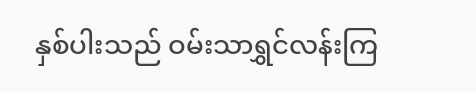နှစ်ပါးသည် ဝမ်းသာရွှင်လန်းကြ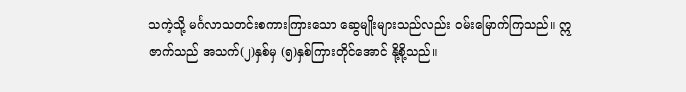သကဲ့သို့ မင်္ဂလာသတင်းစကားကြားသော ဆွေမျိုးများသည်လည်း ဝမ်းမြောက်ကြသည်။ ဣဇာက်သည် အသက်(၂)နှစ်မှ (၅)နှစ်ကြားတိုင်အောင် နို့စို့သည်။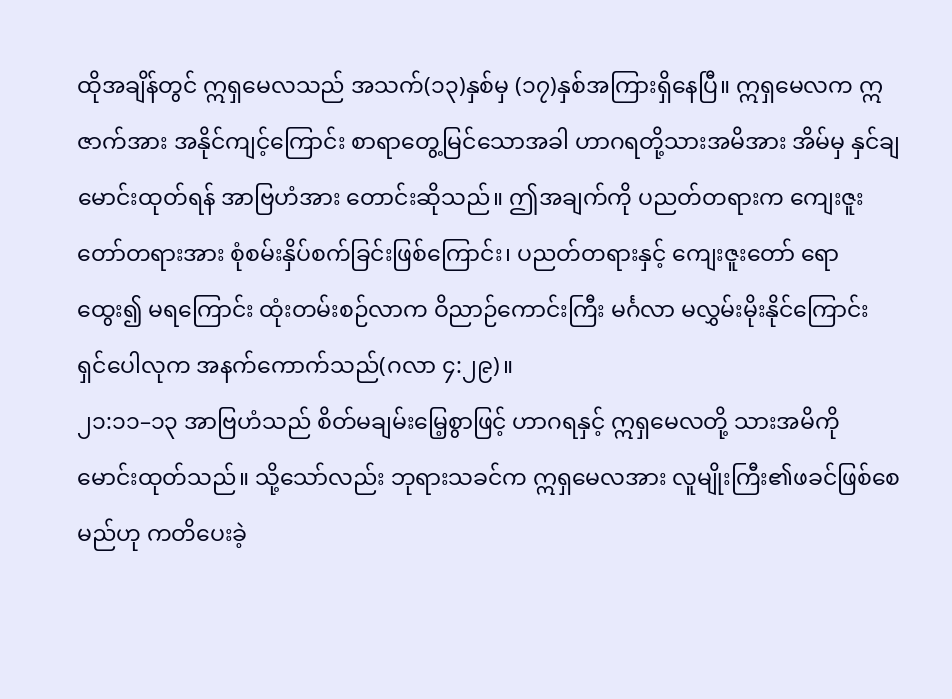ထိုအချိန်တွင် ဣရှမေလသည် အသက်(၁၃)နှစ်မှ (၁၇)နှစ်အကြားရှိနေပြီ။ ဣရှမေလက ဣဇာက်အား အနိုင်ကျင့်ကြောင်း စာရာတွေ့မြင်သောအခါ ဟာဂရတို့သားအမိအား အိမ်မှ နှင်ချမောင်းထုတ်ရန် အာဗြဟံအား တောင်းဆိုသည်။ ဤအချက်ကို ပညတ်တရားက ကျေးဇူးတော်တရားအား စုံစမ်းနှိပ်စက်ခြင်းဖြစ်ကြောင်း၊ ပညတ်တရားနှင့် ကျေးဇူးတော် ရောထွေး၍ မရကြောင်း ထုံးတမ်းစဉ်လာက ဝိညာဉ်ကောင်းကြီး မင်္ဂလာ မလွှမ်းမိုးနိုင်ကြောင်း ရှင်ပေါလုက အနက်ကောက်သည်(ဂလာ ၄:၂၉)။
၂၁:၁၁–၁၃ အာဗြဟံသည် စိတ်မချမ်းမြေ့စွာဖြင့် ဟာဂရနှင့် ဣရှမေလတို့ သားအမိကို မောင်းထုတ်သည်။ သို့သော်လည်း ဘုရားသခင်က ဣရှမေလအား လူမျိုးကြီး၏ဖခင်ဖြစ်စေမည်ဟု ကတိပေးခဲ့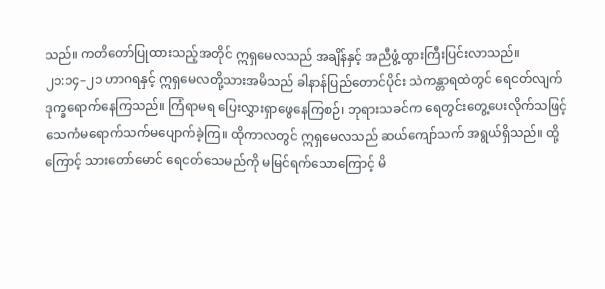သည်။ ကတိတော်ပြုထားသည့်အတိုင် ဣရှမေလသည် အချိန်နှင့် အညီဖွံ့ထွားကြီးပြင်းလာသည်။
၂၁:၁၄–၂၁ ဟာဂရနှင့် ဣရှမေလတို့သားအမိသည် ခါနာန်ပြည်တောင်ပိုင်း သဲကန္တာရထဲတွင် ရေငတ်လျက် ဒုက္ခရောက်နေကြသည်။ ကြံရာမရ ပြေးလွှားရှာဖွေနေကြစဉ်၊ ဘုရားသခင်က ရေတွင်းတွေ့ပေးလိုက်သဖြင့် သေကံမရောက်သက်မပျောက်ခဲ့ကြ။ ထိုကာလတွင် ဣရှမေလသည် ဆယ်ကျော်သက် အရွယ်ရှိသည်။ ထို့ကြောင့် သားတော်မောင် ရေငတ်သေမည်ကို မမြင်ရက်သောကြောင့် မိ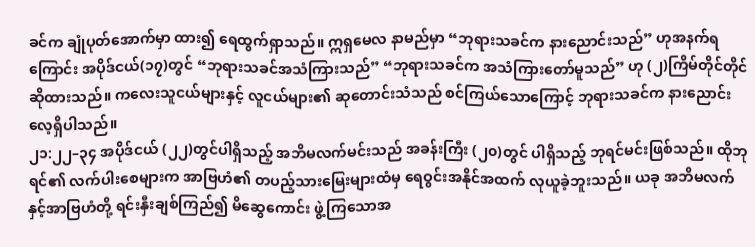ခင်က ချုံပုတ်အောက်မှာ ထား၍ ရေထွက်ရှာသည်။ ဣရှမေလ နာမည်မှာ “ဘုရားသခင်က နားညောင်းသည်” ဟုအနက်ရကြောင်း အပိုဒ်ငယ်(၁၇)တွင် “ဘုရားသခင်အသံကြားသည်” “ဘုရားသခင်က အသံကြားတော်မူသည်” ဟု (၂)ကြိမ်တိုင်တိုင်ဆိုထားသည်။ ကလေးသူငယ်များနှင့် လူငယ်များ၏ ဆုတောင်းသံသည် စင်ကြယ်သောကြောင့် ဘုရားသခင်က နားညောင်းလေ့ရှိပါသည်။
၂၁:၂၂–၃၄ အပိုဒ်ငယ် (၂၂)တွင်ပါရှိသည့် အဘိမလက်မင်းသည် အခန်းကြီး (၂၀)တွင် ပါရှိသည့် ဘုရင်မင်းဖြစ်သည်။ ထိုဘုရင်၏ လက်ပါးစေများက အာဗြဟံ၏ တပည့်သားမြေးများထံမှ ရေဝွင်းအနိုင်အထက် လုယူခဲ့ဘူးသည်။ ယခု အဘိမလက်နှင့်အာဗြဟံတို့ ရင်းနှီးချစ်ကြည်၍ မိဆွေကောင်း ဖွဲ့ကြသောအ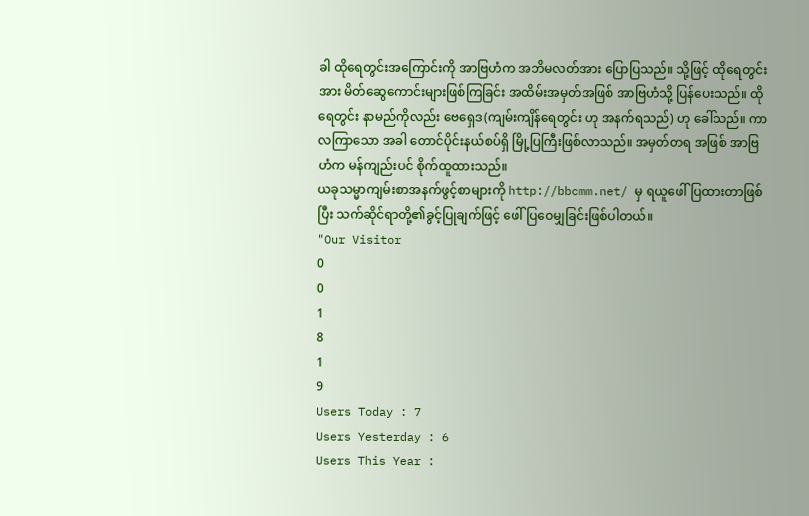ခါ ထိုရေတွင်းအကြောင်းကို အာဗြဟံက အဘိမလတ်အား ပြောပြသည်။ သို့ဖြင့် ထိုရေတွင်းအား မိတ်ဆွေကောင်းများဖြစ်ကြခြင်း အထိမ်းအမှတ်အဖြစ် အာဗြဟံသို့ ပြန်ပေးသည်။ ထိုရေတွင်း နာမည်ကိုလည်း ဗေရှေဒ(ကျမ်းကျိန်ရေတွင်း ဟု အနက်ရသည်) ဟု ခေါ်သည်။ ကာလကြာသော အခါ တောင်ပိုင်းနယ်စပ်ရှိ မြို့ပြကြီးဖြစ်လာသည်။ အမှတ်တရ အဖြစ် အာဗြဟံက မန်ကျည်းပင် စိုက်ထူထားသည်။
ယခုသမ္မာကျမ်းစာအနက်ဖွင့်စာများကို http://bbcmm.net/ မှ ရယူဖေါ်ပြထားတာဖြစ်ပြီး သက်ဆိုင်ရာတို့၏ခွင့်ပြုချက်ဖြင့် ဖေါ်ပြဝေမျှခြင်းဖြစ်ပါတယ်။
"Our Visitor
0
0
1
8
1
9
Users Today : 7
Users Yesterday : 6
Users This Year :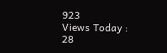923
Views Today : 28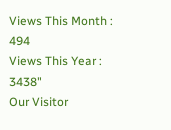Views This Month : 494
Views This Year : 3438"
Our Visitor